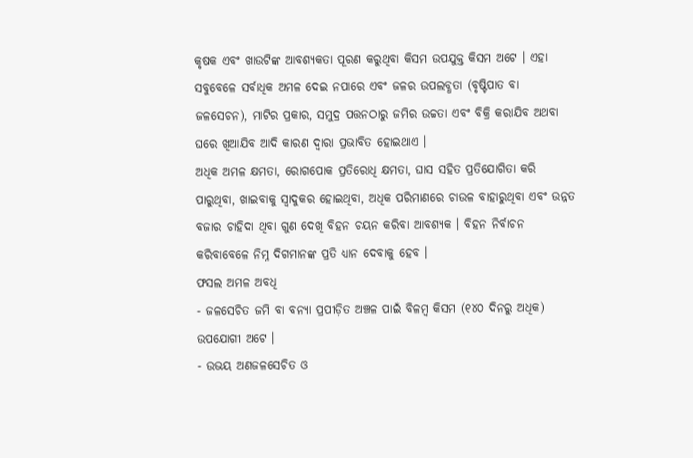କୃଷକ ଏବଂ ଖାଉଟିଙ୍କ ଆବଶ୍ୟକତା ପୂରଣ କରୁଥିବା କିସମ ଉପଯୁକ୍ତ କିସମ ଅଟେ । ଏହା ସବୁବେଳେ ସର୍ବାଧିକ ଅମଳ ଦେଇ ନପାରେ ଏବଂ ଜଳର ଉପଲବ୍ଧତା (ବୃଷ୍ଟିପାତ ବା ଜଳସେଚନ), ମାଟିର ପ୍ରକାର, ସମୁଦ୍ର ପତ୍ତନଠାରୁ ଜମିର ଉଚ୍ଚତା ଏବଂ ବିକ୍ରି କରାଯିବ ଅଥବା ଘରେ ଖିଆଯିବ ଆଦି କାରଣ ଦ୍ୱାରା ପ୍ରଭାବିତ ହୋଇଥାଏ ।
ଅଧିକ ଅମଳ କ୍ଷମତା, ରୋଗପୋକ ପ୍ରତିରୋଧି କ୍ଷମତା, ଘାସ ସହିତ ପ୍ରତିଯୋଗିତା କରି ପାରୁଥିବା, ଖାଇବାକୁ ସ୍ୱାଦୁକର ହୋଇଥିବା, ଅଧିକ ପରିମାଣରେ ଚାଉଳ ବାହାରୁଥିବା ଏବଂ ଉନ୍ନତ ବଜାର ଚାହିଦା ଥିବା ଗୁଣ ଦେଖି ବିହନ ଚୟନ କରିବା ଆବଶ୍ୟକ । ବିହନ ନିର୍ବାଚନ କରିବାବେଳେ ନିମ୍ନ ଦିଗମାନଙ୍କ ପ୍ରତି ଧ୍ୟାନ ଦେବାକୁ ହେବ ।
ଫସଲ ଅମଳ ଅବଧି
- ଜଳସେଚିତ ଜମି ବା ବନ୍ୟା ପ୍ରପୀଡ଼ିତ ଅଞ୍ଚଳ ପାଇଁ ବିଳମ୍ବ କିସମ (୧୪୦ ଦିନରୁ ଅଧିକ) ଉପଯୋଗୀ ଅଟେ ।
- ଉଭୟ ଅଣଜଳସେଚିତ ଓ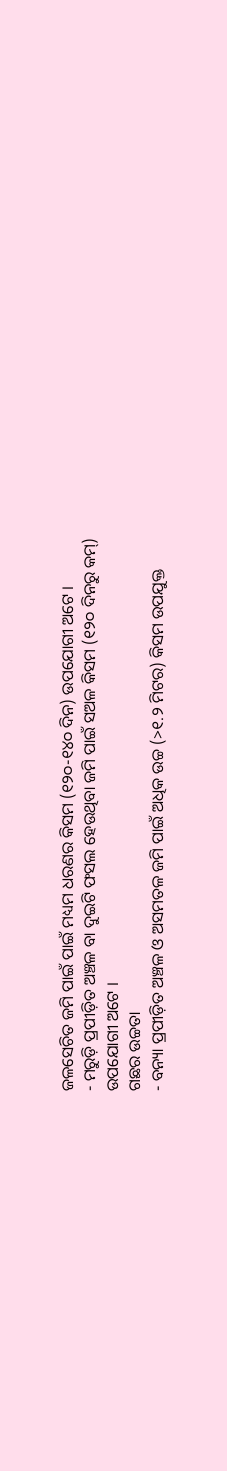ଜଳସେଚିତ ଜମି ପାଇଁ ପାଇଁ ମଧ୍ୟମ ଧରଣର କିସମ (୧୨୦-୧୪୦ ଦିନ) ଉପଯୋଗୀ ଅଟେ ।
- ମରୁଡ଼ି ପ୍ରପୀଡ଼ିତ ଅଞ୍ଚଳ ବା ଦୁଇଟି ଫସଲ ହେଉଥିବା ଜମି ପାଇଁ ସଅଳ କିସମ (୧୨୦ ଦିନରୁ କମ୍) ଉପଯୋଗୀ ଅଟେ ।
ଗଛର ଉଚ୍ଚତା
- ବନ୍ୟା ପ୍ରପୀଡ଼ିତ ଅଞ୍ଚଳ ଓ ଅସମତଳ ଜମି ପାଇଁ ଅଧିକ ଉଚ୍ଚ (>୧.୨ ମିଟର) କିସମ ଉପଯୁକ୍ତ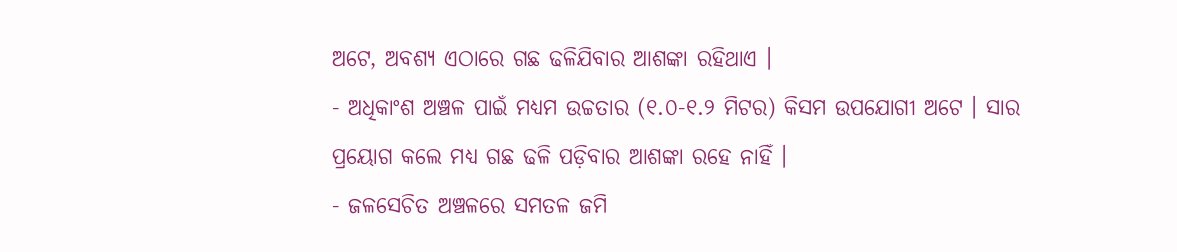ଅଟେ, ଅବଶ୍ୟ ଏଠାରେ ଗଛ ଢଳିଯିବାର ଆଶଙ୍କା ରହିଥାଏ ।
- ଅଧିକାଂଶ ଅଞ୍ଚଳ ପାଇଁ ମଧ୍ୟମ ଉଚ୍ଚତାର (୧.୦-୧.୨ ମିଟର) କିସମ ଉପଯୋଗୀ ଅଟେ । ସାର ପ୍ରୟୋଗ କଲେ ମଧ୍ୟ ଗଛ ଢଳି ପଡ଼ିବାର ଆଶଙ୍କା ରହେ ନାହିଁ ।
- ଜଳସେଚିତ ଅଞ୍ଚଳରେ ସମତଳ ଜମି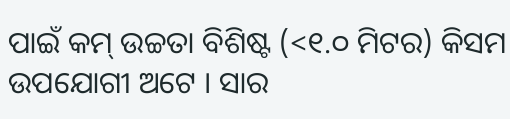ପାଇଁ କମ୍ ଉଚ୍ଚତା ବିଶିଷ୍ଟ (<୧.୦ ମିଟର) କିସମ ଉପଯୋଗୀ ଅଟେ । ସାର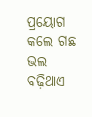ପ୍ରୟୋଗ କଲେ ଗଛ ଭଲ ବଢ଼ିଥାଏ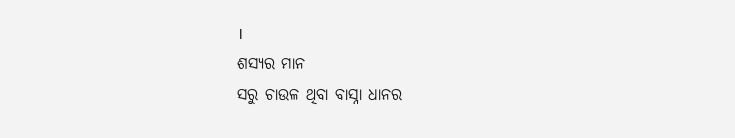।
ଶସ୍ୟର ମାନ
ସରୁ ଚାଉଳ ଥିବା ବାସ୍ନା ଧାନର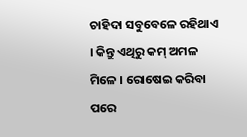ଚାହିଦା ସବୁବେଳେ ରହିଥାଏ । କିନ୍ତୁ ଏଥିରୁ କମ୍ ଅମଳ ମିଳେ । ରୋଷେଇ କରିବା ପରେ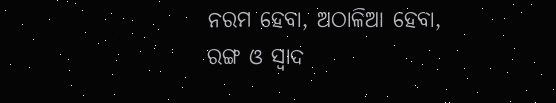ନରମ ହେବା, ଅଠାଳିଆ ହେବା, ରଙ୍ଗ ଓ ସ୍ୱାଦ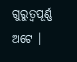ଗୁରୁତ୍ୱପୂର୍ଣ୍ଣ ଅଟେ ।